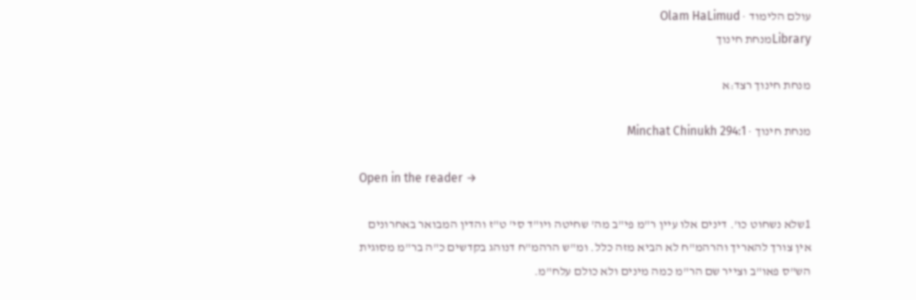עולם הלימוד · Olam HaLimud
Libraryמנחת חינוך

מנחת חינוך רצד:א

מנחת חינוך · Minchat Chinukh 294:1

Open in the reader →

1שלא נשחוט כו'. דינים אלו עיין ר"מ פי"ב מה' שחיטה ויו"ד סי' ט"ז והדין המבואר באחרונים אין צורך להאריך והרהמ"ח לא הביא מזה כלל. ומ"ש הרהמ"ח דנוהג בקדשים כ"ה בר"מ מסוגית הש"ס פאו"ב וצייר שם הר"מ כמה מינים ולא כולם עלח"מ.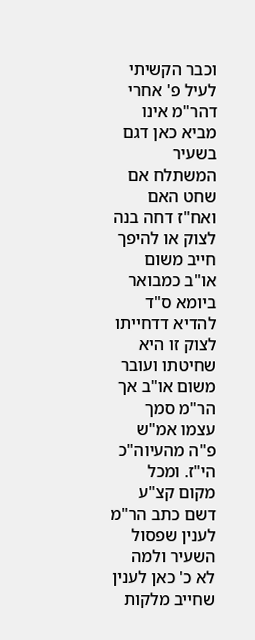וכבר הקשיתי לעיל פ' אחרי דהר"מ אינו מביא כאן דגם בשעיר המשתלח אם שחט האם ואח"ז דחה בנה לצוק או להיפך חייב משום או"ב כמבואר ביומא ס"ד להדיא דדחייתו לצוק זו היא שחיטתו ועובר משום או"ב אך הר"מ סמך עצמו אמ"ש פ"ה מהעיוה"כ הי"ז. ומכל מקום קצ"ע דשם כתב הר"מ לענין שפסול השעיר ולמה לא כ' כאן לענין שחייב מלקות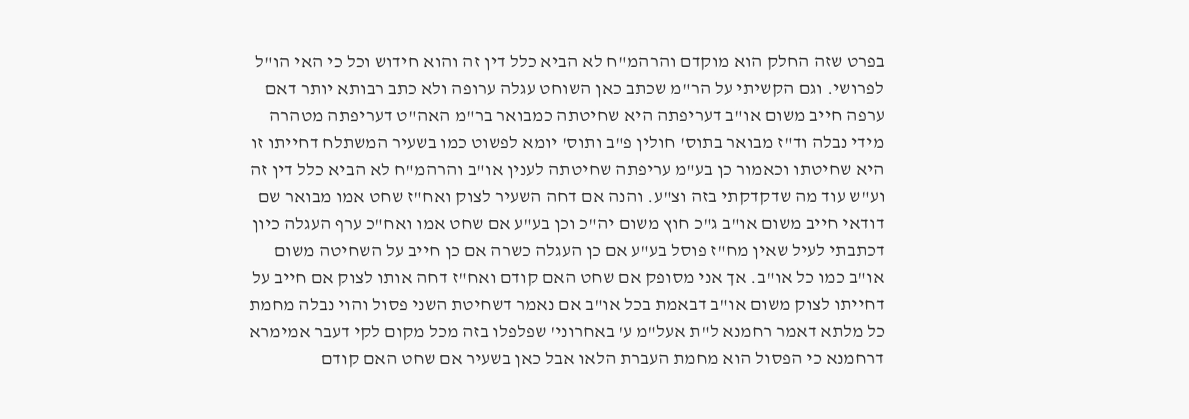בפרט שזה החלק הוא מוקדם והרהמ"ח לא הביא כלל דין זה והוא חידוש וכל כי האי הו"ל לפרושי. וגם הקשיתי על הר"מ שכתב כאן השוחט עגלה ערופה ולא כתב רבותא יותר דאם ערפה חייב משום או"ב דעריפתה היא שחיטתה כמבואר בר"מ האה"ט דעריפתה מטהרה מידי נבלה וד"ז מבואר בתוס' חולין פ"ב ותוס' יומא לפשוט כמו בשעיר המשתלח דחייתו זו היא שחיטתו וכאמור כן בע"מ עריפתה שחיטתה לענין או"ב והרהמ"ח לא הביא כלל דין זה וע"ש עוד מה שדקדקתי בזה וצ"ע. והנה אם דחה השעיר לצוק ואח"ז שחט אמו מבואר שם דודאי חייב משום או"ב ג"כ חוץ משום יה"כ וכן בע"ע אם שחט אמו ואח"כ ערף העגלה כיון דכתבתי לעיל שאין מח"ז פוסל בע"ע אם כן העגלה כשרה אם כן חייב על השחיטה משום או"ב כמו כל או"ב. אך אני מסופק אם שחט האם קודם ואח"ז דחה אותו לצוק אם חייב על דחייתו לצוק משום או"ב דבאמת בכל או"ב אם נאמר דשחיטת השני פסול והוי נבלה מחמת כל מלתא דאמר רחמנא ל"ת אעל"מ ע' באחרוני' שפלפלו בזה מכל מקום לקי דעבר אמימרא דרחמנא כי הפסול הוא מחמת העברת הלאו אבל כאן בשעיר אם שחט האם קודם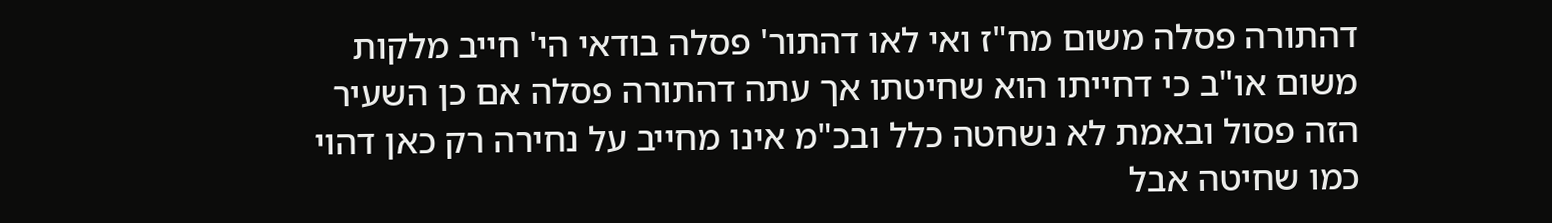דהתורה פסלה משום מח"ז ואי לאו דהתור' פסלה בודאי הי' חייב מלקות משום או"ב כי דחייתו הוא שחיטתו אך עתה דהתורה פסלה אם כן השעיר הזה פסול ובאמת לא נשחטה כלל ובכ"מ אינו מחייב על נחירה רק כאן דהוי כמו שחיטה אבל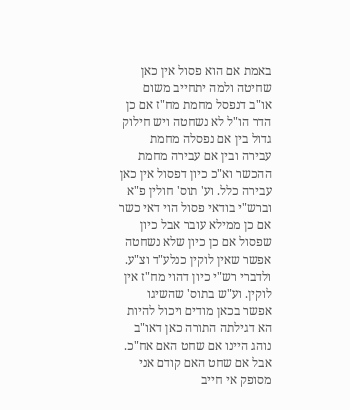באמת אם הוא פסול אין כאן שחיטה ולמה יתחייב משום או"ב דנפסל מחמת מח"ז אם כן הדר הו"ל לא נשחטה ויש חילוק גדול בין אם נפסלה מחמת עבירה ובין אם עבירה מחמת ההכשר וא"כ כיון דפסול אין כאן עבירה כלל. וע' תוס' חולין פ"א וברש"י בודאי פסול הוי דאי כשר אם כן ממילא עובר אבל כיון שפסול אם כן כיון שלא נשחטה אפשר שאין לוקין כנלע"ד וצ"ע. ולדברי רש"י כיון דהוי מח"ז אין לוקין. וע"ש בתוס' שהשיגו אפשר בכאן מודים ויכול להיות הא דגילתה התורה כאן דאו"ב נוהג היינו אם שחט האם אח"כ. אבל אם שחט האם קודם אני מסופק אי חייב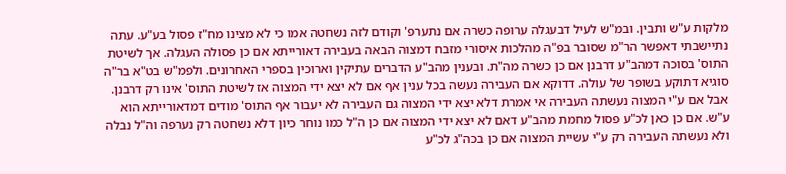מלקות ע"ש ותבין. ובמ"ש לעיל דבעגלה ערופה כשרה אם נתערפ' וקודם לזה נשחטה אמו כי לא מצינו מח"ז פסול בע"ע. עתה נתיישבתי דאפשר הר"מ שסובר בפ"ה מהלכות איסורי מזבח דמצוה הבאה בעבירה דאורייתא אם כן פסולה העגלה. אך לשיטת התוס' בסוכה דמהב"ע דרבנן אם כן כשרה מה"ת. ובענין מהב"ע הדברים עתיקין וארוכין בספרי האחרונים. ולפמ"ש בט"א בר"ה סוגיא דתוקע בשופר של עולה. דדוקא אם העבירה נעשה בכל ענין אף אם לא יצא ידי המצוה אז לשיטת התוס' אינו רק דרבנן. אבל אם ע"י המצוה נעשתה העבירה אי אמרת דלא יצא ידי המצוה גם העבירה לא יעבור אף התוס' מודים דמדאורייתא הוא ע"ש. אם כן כאן לכ"ע פסול מחמת מהב"ע דאם לא יצא ידי המצוה אם כן ה"ל כמו נוחר כיון דלא נשחטה רק נערפה וה"ל נבלה ולא נעשתה העבירה רק ע"י עשיית המצוה אם כן בכה"ג לכ"ע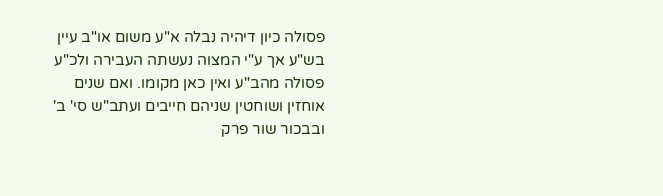פסולה כיון דיהיה נבלה א"ע משום או"ב עיין בש"ע אך ע"י המצוה נעשתה העבירה ולכ"ע פסולה מהב"ע ואין כאן מקומו. ואם שנים אוחזין ושוחטין שניהם חייבים ועתב"ש סי' ב' ובבכור שור פרק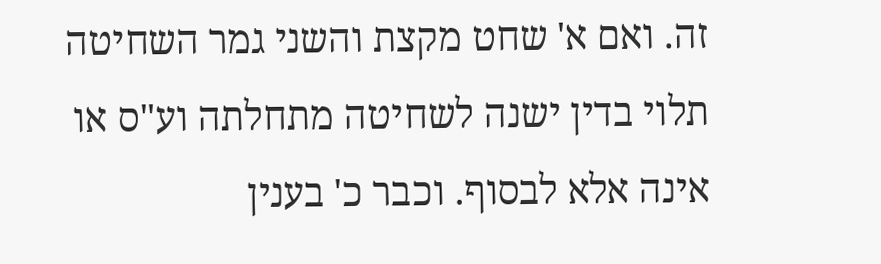זה. ואם א' שחט מקצת והשני גמר השחיטה תלוי בדין ישנה לשחיטה מתחלתה וע"ס או אינה אלא לבסוף. וכבר כ' בענין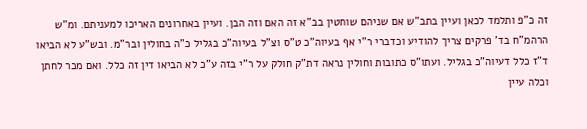זה כ"פ ותלמד לכאן ועיין בתב"ש אם שניהם שוחטין בב"א זה האם וזה הבן. ועיין באחרונים האריכו למעניתם. ומ"ש הרהמ"ח בד' פרקים צריך להודיע וכדברי ר"י אף בעיוה"כ ט"ס וצ"ל בעיוה"כ בגליל כ"ה בחולין ובר"מ. ובש"ע לא הביאו ד"ז כלל דעיוה"כ בגליל. ועתו"ס כתובות וחולין נראה דת"ק חולק על ר"י בזה ע"כ לא הביאו דין זה כלל. ואם מכר לחתן וכלה עיין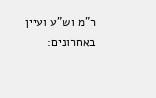ר"מ וש"ע ועיין באחרונים: